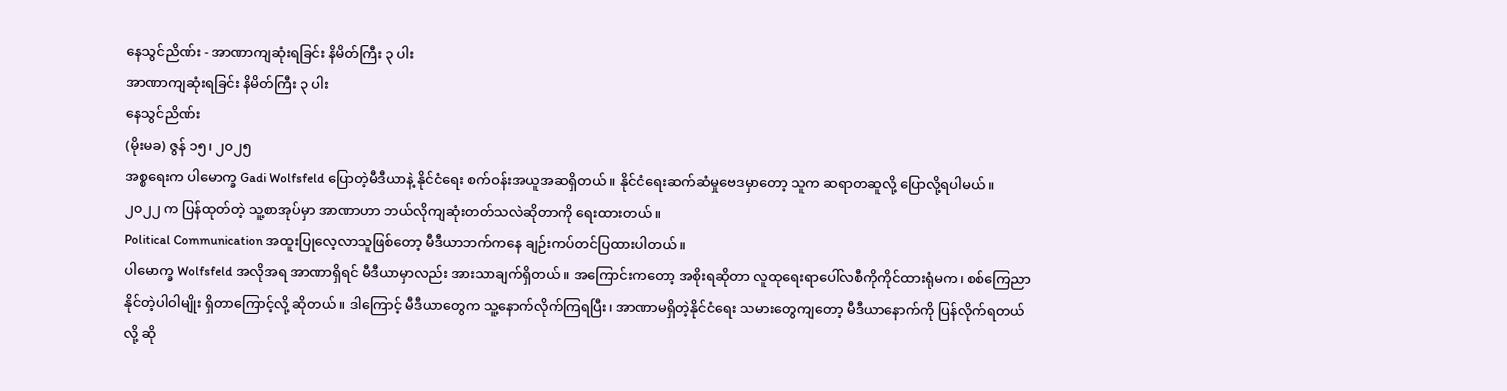နေသွင်ညိဏ်း - အာဏာကျဆုံးရခြင်း နိမိတ်ကြီး ၃ ပါး
အာဏာကျဆုံးရခြင်း နိမိတ်ကြီး ၃ ပါး
နေသွင်ညိဏ်း
(မိုးမခ) ဇွန် ၁၅၊ ၂၀၂၅
အစ္စရေးက ပါမောက္ခ Gadi Wolfsfeld ပြောတဲ့မီဒီယာနဲ့ နိုင်ငံရေး စက်ဝန်းအယူအဆရှိတယ်။ နိုင်ငံရေးဆက်ဆံမှုဗေဒမှာတော့ သူက ဆရာတဆူလို့ ပြောလို့ရပါမယ်။ ၂၀၂၂ က ပြန်ထုတ်တဲ့ သူ့စာအုပ်မှာ အာဏာဟာ ဘယ်လိုကျဆုံးတတ်သလဲဆိုတာကို ရေးထားတယ်။
Political Communication အထူးပြုလေ့လာသူဖြစ်တော့ မီဒီယာဘက်ကနေ ချဉ်းကပ်တင်ပြထားပါတယ်။
ပါမောက္ခ Wolfsfeld အလိုအရ အာဏာရှိရင် မီဒီယာမှာလည်း အားသာချက်ရှိတယ်။ အကြောင်းကတော့ အစိုးရဆိုတာ လူထုရေးရာပေါ်လစီကိုကိုင်ထားရုံမက၊ စစ်ကြေညာနိုင်တဲ့ပါဝါမျိုး ရှိတာကြောင့်လို့ ဆိုတယ်။ ဒါကြောင့် မီဒီယာတွေက သူ့နောက်လိုက်ကြရပြီး၊ အာဏာမရှိတဲ့နိုင်ငံရေး သမားတွေကျတော့ မီဒီယာနောက်ကို ပြန်လိုက်ရတယ်လို့ ဆို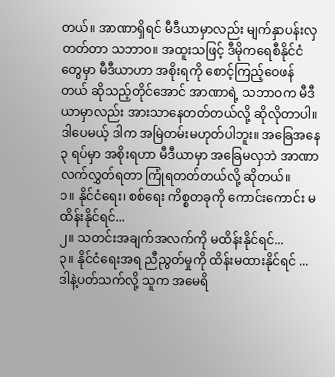တယ်။ အာဏာရှိရင် မီဒီယာမှာလည်း မျက်နှာပန်းလှတတ်တာ သဘာဝ။ အထူးသဖြင့် ဒီမိုကရေစီနိုင်ငံတွေမှာ မီဒီယာဟာ အစိုးရကို စောင့်ကြည့်ဝေဖန်တယ် ဆိုသည့်တိုင်အောင် အာဏာရဲ့ သဘာဝက မီဒီယာမှာလည်း အားသာနေတတ်တယ်လို့ ဆိုလိုတာပါ။
ဒါပေမယ့် ဒါက အမြဲတမ်းမဟုတ်ပါဘူး။ အခြေအနေ ၃ ရပ်မှာ အစိုးရဟာ မီဒီယာမှာ အခြေမလှဘဲ အာဏာလက်လွှတ်ရတာ ကြုံရတတ်တယ်လို့ ဆိုတယ်။
၁။ နိုင်ငံရေး၊ စစ်ရေး ကိစ္စတခုကို ကောင်းကောင်း မထိန်းနိုင်ရင်...
၂။ သတင်းအချက်အလက်ကို မထိန်းနိုင်ရင်...
၃။ နိုင်ငံရေးအရ ညီညွတ်မှုကို ထိန်းမထားနိုင်ရင် ...
ဒါနဲ့ပတ်သက်လို့ သူက အမေရိ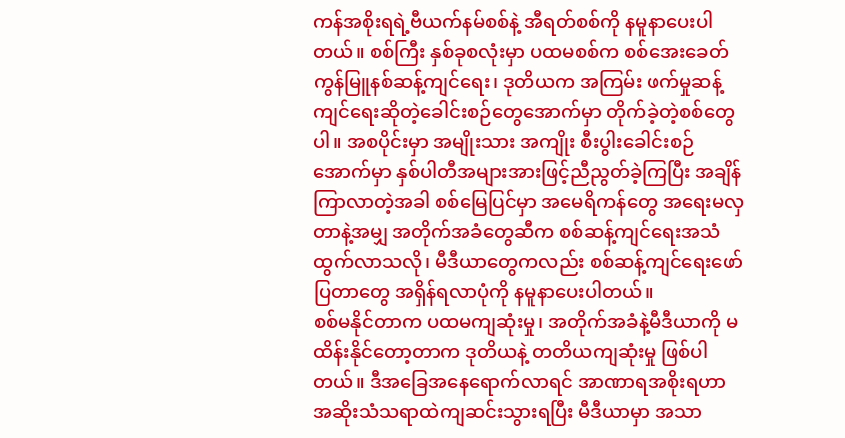ကန်အစိုးရရဲ့ဗီယက်နမ်စစ်နဲ့ အီရတ်စစ်ကို နမူနာပေးပါတယ်။ စစ်ကြီး နှစ်ခုစလုံးမှာ ပထမစစ်က စစ်အေးခေတ် ကွန်မြူနစ်ဆန့်ကျင်ရေး၊ ဒုတိယက အကြမ်း ဖက်မှုဆန့်ကျင်ရေးဆိုတဲ့ခေါင်းစဉ်တွေအောက်မှာ တိုက်ခဲ့တဲ့စစ်တွေပါ။ အစပိုင်းမှာ အမျိုးသား အကျိုး စီးပွါးခေါင်းစဉ်အောက်မှာ နှစ်ပါတီအများအားဖြင့်ညီညွတ်ခဲ့ကြပြီး အချိန်ကြာလာတဲ့အခါ စစ်မြေပြင်မှာ အမေရိကန်တွေ အရေးမလှတာနဲ့အမျှ အတိုက်အခံတွေဆီက စစ်ဆန့်ကျင်ရေးအသံထွက်လာသလို၊ မီဒီယာတွေကလည်း စစ်ဆန့်ကျင်ရေးဖော်ပြတာတွေ အရှိန်ရလာပုံကို နမူနာပေးပါတယ်။
စစ်မနိုင်တာက ပထမကျဆုံးမှု၊ အတိုက်အခံနဲ့မီဒီယာကို မထိန်းနိုင်တော့တာက ဒုတိယနဲ့ တတိယကျဆုံးမှု ဖြစ်ပါတယ်။ ဒီအခြေအနေရောက်လာရင် အာဏာရအစိုးရဟာ အဆိုးသံသရာထဲကျဆင်းသွားရပြီး မီဒီယာမှာ အသာ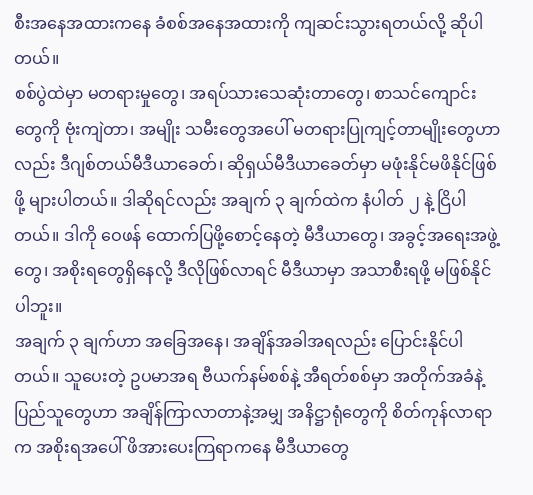စီးအနေအထားကနေ ခံစစ်အနေအထားကို ကျဆင်းသွားရတယ်လို့ ဆိုပါတယ်။
စစ်ပွဲထဲမှာ မတရားမှုတွေ၊ အရပ်သားသေဆုံးတာတွေ၊ စာသင်ကျောင်းတွေကို ဗုံးကျဲတာ၊ အမျိုး သမီးတွေအပေါ် မတရားပြုကျင့်တာမျိုးတွေဟာလည်း ဒီဂျစ်တယ်မီဒီယာခေတ်၊ ဆိုရှယ်မီဒီယာခေတ်မှာ မဖုံးနိုင်မဖိနိုင်ဖြစ်ဖို့ များပါတယ်။ ဒါဆိုရင်လည်း အချက် ၃ ချက်ထဲက နံပါတ် ၂ နဲ့ ငြိပါတယ်။ ဒါကို ဝေဖန် ထောက်ပြဖို့စောင့်နေတဲ့ မီဒီယာတွေ၊ အခွင့်အရေးအဖွဲ့တွေ၊ အစိုးရတွေရှိနေလို့ ဒီလိုဖြစ်လာရင် မီဒီယာမှာ အသာစီးရဖို့ မဖြစ်နိုင်ပါဘူး။
အချက် ၃ ချက်ဟာ အခြေအနေ၊ အချိန်အခါအရလည်း ပြောင်းနိုင်ပါတယ်။ သူပေးတဲ့ ဥပမာအရ ဗီယက်နမ်စစ်နဲ့ အီရတ်စစ်မှာ အတိုက်အခံနဲ့ ပြည်သူတွေဟာ အချိန်ကြာလာတာနဲ့အမျှ အနိဋ္ဌာရုံတွေကို စိတ်ကုန်လာရာက အစိုးရအပေါ် ဖိအားပေးကြရာကနေ မီဒီယာတွေ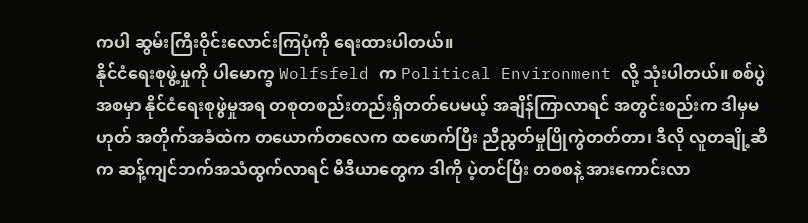ကပါ ဆွမ်းကြီးဝိုင်းလောင်းကြပုံကို ရေးထားပါတယ်။
နိုင်ငံရေးစုဖွဲ့မှုကို ပါမောက္ခ Wolfsfeld က Political Environment လို့ သုံးပါတယ်။ စစ်ပွဲအစမှာ နိုင်ငံရေးစုဖွဲမှုအရ တစုတစည်းတည်းရှိတတ်ပေမယ့် အချိန်ကြာလာရင် အတွင်းစည်းက ဒါမှမဟုတ် အတိုက်အခံထဲက တယောက်တလေက ထဖောက်ပြီး ညီညွတ်မှုပြိုကွဲတတ်တာ၊ ဒီလို လူတချို့ဆီက ဆန့်ကျင်ဘက်အသံထွက်လာရင် မီဒီယာတွေက ဒါကို ပဲ့တင်ပြီး တစစနဲ့ အားကောင်းလာ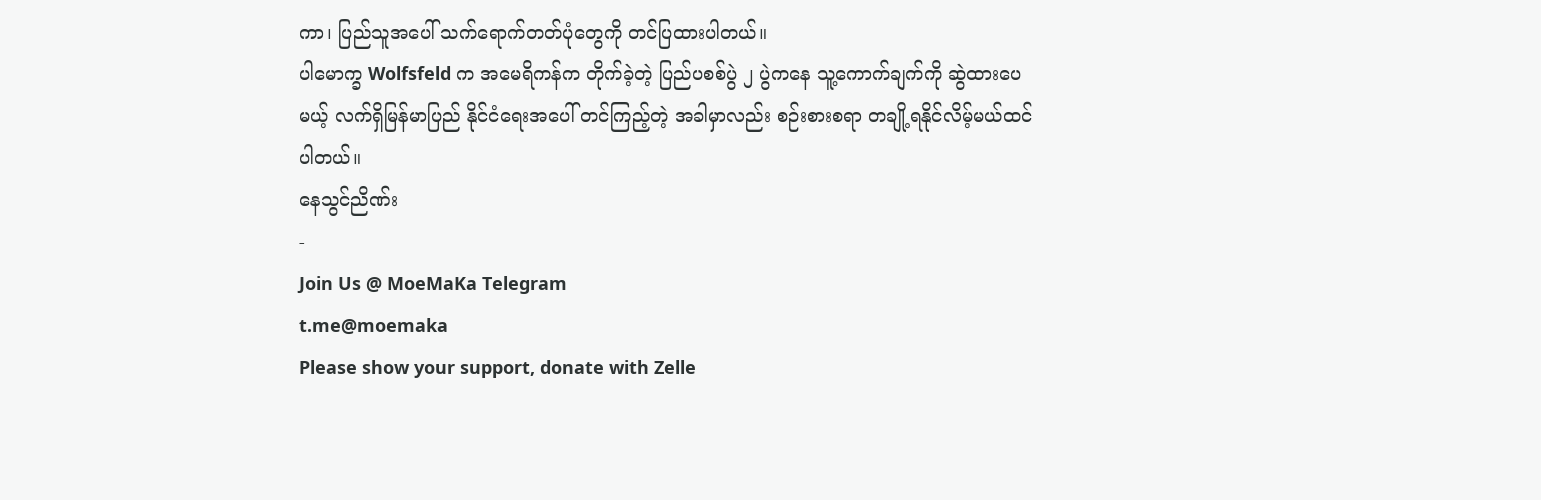ကာ၊ ပြည်သူအပေါ် သက်ရောက်တတ်ပုံတွေကို တင်ပြထားပါတယ်။
ပါမောက္ခ Wolfsfeld က အမေရိကန်က တိုက်ခဲ့တဲ့ ပြည်ပစစ်ပွဲ ၂ ပွဲကနေ သူ့ကောက်ချက်ကို ဆွဲထားပေမယ့် လက်ရှိမြန်မာပြည် နိုင်ငံရေးအပေါ် တင်ကြည့်တဲ့ အခါမှာလည်း စဉ်းစားစရာ တချို့ရနိုင်လိမ့်မယ်ထင်ပါတယ်။
နေသွင်ညိဏ်း
-
Join Us @ MoeMaKa Telegram
t.me@moemaka
Please show your support, donate with Zelle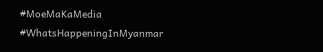#MoeMaKaMedia
#WhatsHappeningInMyanmar